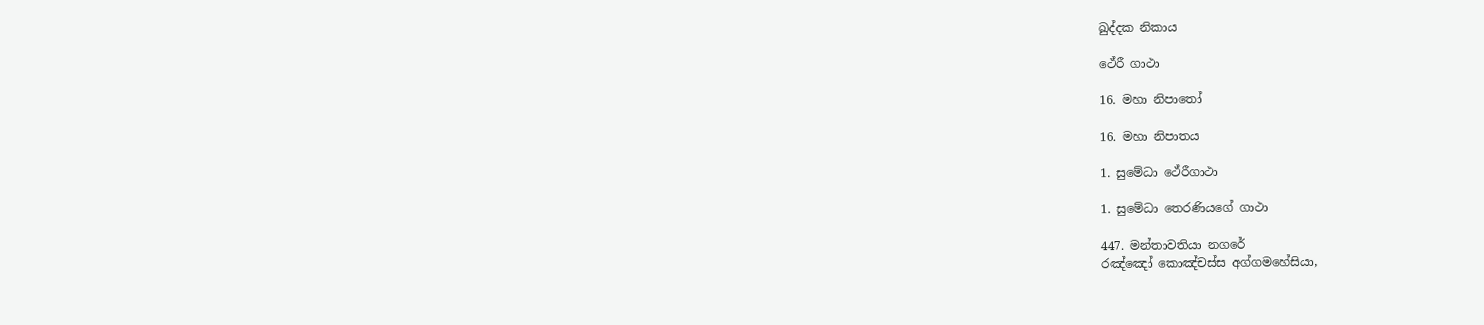ඛුද්දක නිකාය

ථේරී ගාථා

16. මහා නිපාතෝ

16. මහා නිපාතය

1. සුමේධා ථේරීගාථා

1. සුමේධා තෙරණියගේ ගාථා

447. මන්තාවතියා නගරේ
රඤ්ඤෝ කොඤ්චස්ස අග්ගමහේසියා,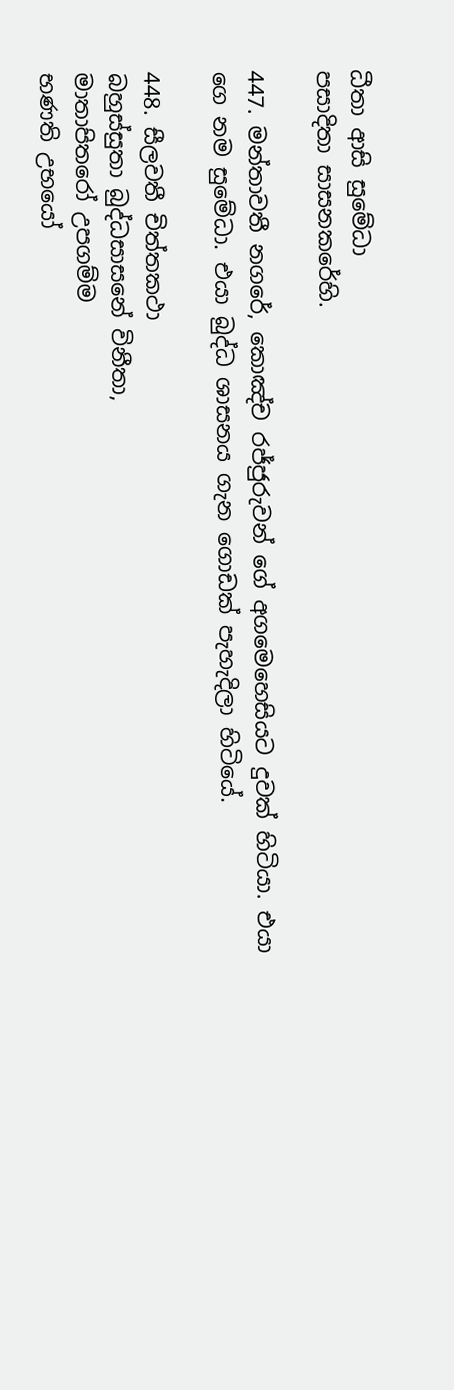ධීතා ආසි සුමේධා
පසාදිතා සාසනකරේහි.

447. මන්තාවතී නගරේ, කොඤ්ච රජ්ජුරුවන් ගේ අගමෙහෙසියට දුවක් හිටියා. එයා ගෙ නම සුමේධා. එයා බුද්ධ ශාසනය ගැන ගොඩක් පැහැදිලා හිටියේ.

448. සීලවතී චිත්තකථා
බහුස්සුතා බුද්ධසාසනේ විනීතා,
මාතාපිතරෝ උපගම්ම
භණති උභයෝ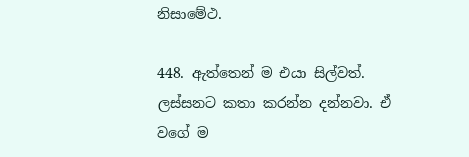නිසාමේථ.

448. ඇත්තෙන් ම එයා සිල්වත්. ලස්සනට කතා කරන්න දන්නවා. ඒ වගේ ම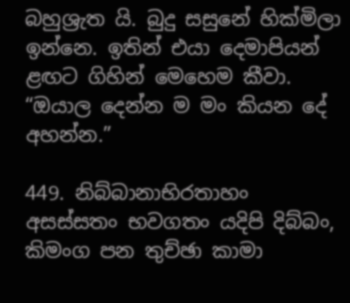බහුශ්‍රැත යි. බුදු සසුනේ හික්මිලා ඉන්නෙ. ඉතින් එයා දෙමාපියන් ළඟට ගිහින් මෙහෙම කීවා. “ඔයාල දෙන්න ම මං කියන දේ අහන්න.”

449. නිබ්බානාභිරතාහං
අසස්සතං භවගතං යදිපි දිබ්බං,
කිමංග පන තුච්ඡා කාමා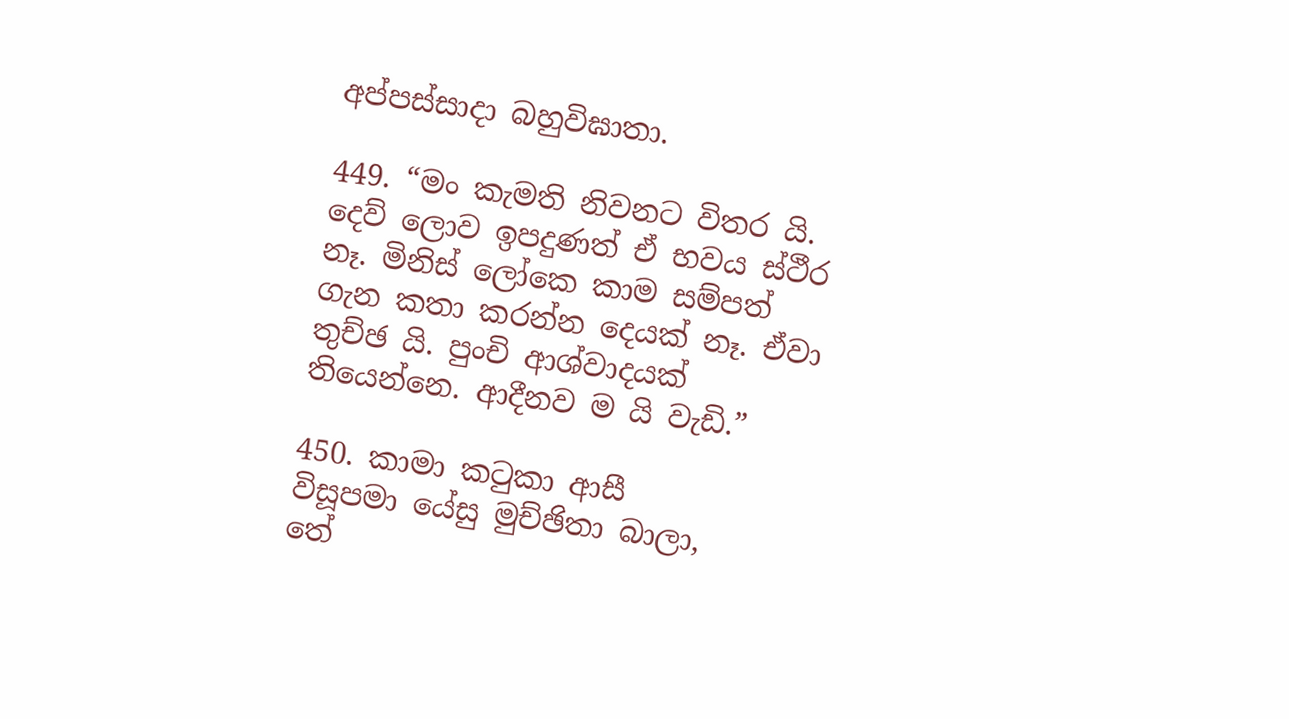අප්පස්සාදා බහුවිඝාතා.

449. “මං කැමති නිවනට විතර යි. දෙව් ලොව ඉපදුණත් ඒ භවය ස්ථීර නෑ. මිනිස් ලෝකෙ කාම සම්පත් ගැන කතා කරන්න දෙයක් නෑ. ඒවා තුච්ඡ යි. පුංචි ආශ්වාදයක් තියෙන්නෙ. ආදීනව ම යි වැඩි.”

450. කාමා කටුකා ආසී
විසූපමා යේසු මුච්ඡිතා බාලා,
තේ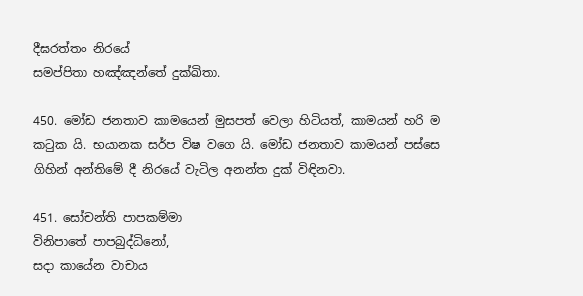දීඝරත්තං නිරයේ
සමප්පිතා හඤ්ඤන්තේ දුක්ඛිතා.

450. මෝඩ ජනතාව කාමයෙන් මුසපත් වෙලා හිටියත්, කාමයන් හරි ම කටුක යි. භයානක සර්ප විෂ වගෙ යි. මෝඩ ජනතාව කාමයන් පස්සෙ ගිහින් අන්තිමේ දී නිරයේ වැටිල අනන්ත දුක් විඳිනවා.

451. සෝචන්ති පාපකම්මා
විනිපාතේ පාපබුද්ධිනෝ,
සදා කායේන වාචාය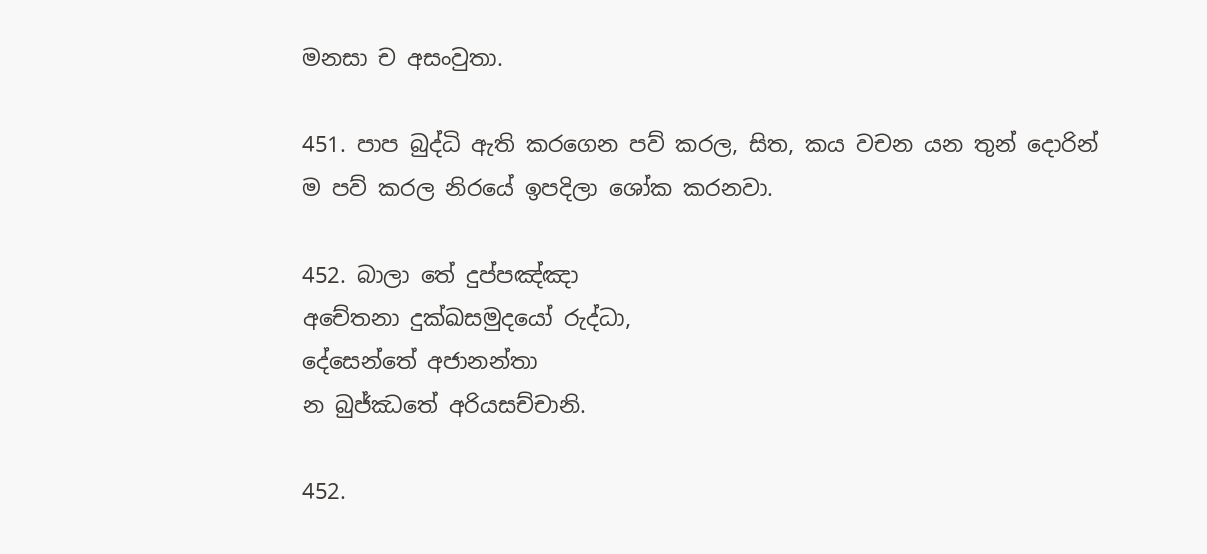මනසා ච අසංවුතා.

451. පාප බුද්ධි ඇති කරගෙන පව් කරල, සිත, කය වචන යන තුන් දොරින් ම පව් කරල නිරයේ ඉපදිලා ශෝක කරනවා.

452. බාලා තේ දුප්පඤ්ඤා
අචේතනා දුක්ඛසමුදයෝ රුද්ධා,
දේසෙන්තේ අජානන්තා
න බුජ්ඣතේ අරියසච්චානි.

452.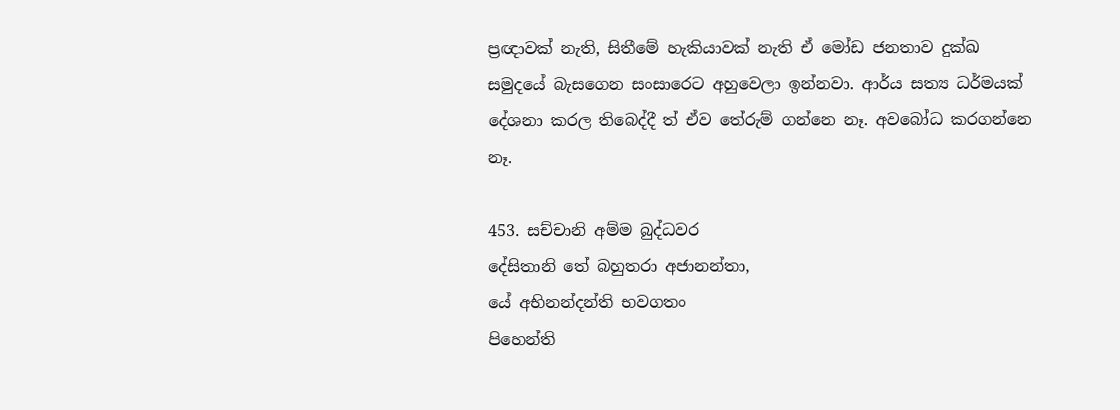ප්‍රඥාවක් නැති, සිතීමේ හැකියාවක් නැති ඒ මෝඩ ජනතාව දුක්ඛ සමුදයේ බැසගෙන සංසාරෙට අහුවෙලා ඉන්නවා. ආර්ය සත්‍ය ධර්මයක් දේශනා කරල තිබෙද්දී ත් ඒව තේරුම් ගන්නෙ නෑ. අවබෝධ කරගන්නෙ නෑ.

453. සච්චානි අම්ම බුද්ධවර
දේසිතානි තේ බහුතරා අජානන්තා,
යේ අභිනන්දන්ති භවගතං
පිහෙන්ති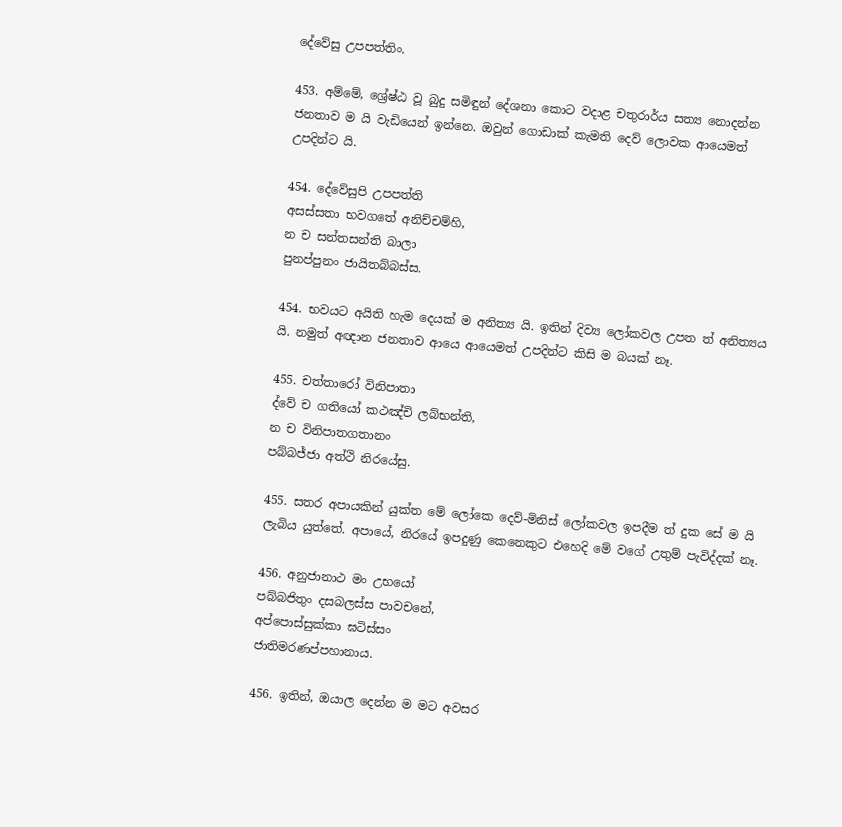දේවේසු උපපත්තිං.

453. අම්මේ, ශ්‍රේෂ්ඨ වූ බුදු සමිඳුන් දේශනා කොට වදාළ චතුරාර්ය සත්‍ය නොදන්න ජනතාව ම යි වැඩියෙන් ඉන්නෙ. ඔවුන් ගොඩාක් කැමති දෙව් ලොවක ආයෙමත් උපදින්ට යි.

454. දේවේසුපි උපපත්ති
අසස්සතා භවගතේ අනිච්චම්හි,
න ච සන්තසන්ති බාලා
පුනප්පුනං ජායිතබ්බස්ස.

454. භවයට අයිති හැම දෙයක් ම අනිත්‍ය යි. ඉතින් දිව්‍ය ලෝකවල උපත ත් අනිත්‍යය යි. නමුත් අඥාන ජනතාව ආයෙ ආයෙමත් උපදින්ට කිසි ම බයක් නෑ.

455. චත්තාරෝ විනිපාතා
ද්වේ ච ගතියෝ කථඤ්චි ලබ්භන්ති,
න ච විනිපාතගතානං
පබ්බජ්ජා අත්ථි නිරයේසු.

455. සතර අපායකින් යුක්ත මේ ලෝකෙ දෙව්-මිනිස් ලෝකවල ඉපදීම ත් දුක සේ ම යි ලැබිය යුත්තේ. අපායේ, නිරයේ ඉපදුණු කෙනෙකුට එහෙදි මේ වගේ උතුම් පැවිද්දක් නෑ.

456. අනුජානාථ මං උභයෝ
පබ්බජිතුං දසබලස්ස පාවචනේ,
අප්පොස්සුක්කා ඝටිස්සං
ජාතිමරණප්පහානාය.

456. ඉතින්, ඔයාල දෙන්න ම මට අවසර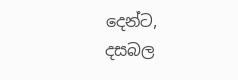දෙන්ට, දසබල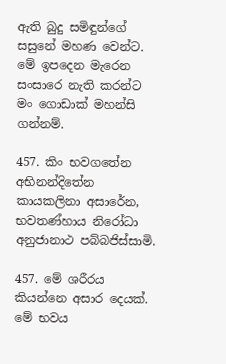ඇති බුදු සමිඳුන්ගේ සසුනේ මහණ වෙන්ට. මේ ඉපදෙන මැරෙන සංසාරෙ නැති කරන්ට මං ගොඩාක් මහන්සි ගන්නම්.

457. කිං භවගතේන අභිනන්දිතේන
කායකලිනා අසාරේන,
භවතණ්හාය නිරෝධා
අනුජානාථ පබ්බජිස්සාමි.

457. මේ ශරීරය කියන්නෙ අසාර දෙයක්. මේ භවය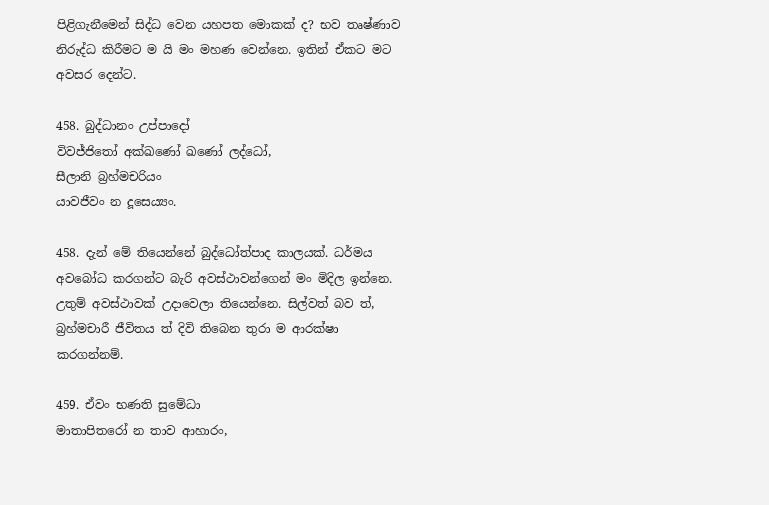පිළිගැනීමෙන් සිද්ධ වෙන යහපත මොකක් ද? භව තෘෂ්ණාව නිරුද්ධ කිරීමට ම යි මං මහණ වෙන්නෙ. ඉතින් ඒකට මට අවසර දෙන්ට.

458. බුද්ධානං උප්පාදෝ
විවජ්ජිතෝ අක්ඛණෝ ඛණෝ ලද්ධෝ,
සීලානි බ්‍රහ්මචරියං
යාවජීවං න දූසෙය්‍යං.

458. දැන් මේ තියෙන්නේ බුද්ධෝත්පාද කාලයක්. ධර්මය අවබෝධ කරගන්ට බැරි අවස්ථාවන්ගෙන් මං මිදිල ඉන්නෙ. උතුම් අවස්ථාවක් උදාවෙලා තියෙන්නෙ. සිල්වත් බව ත්, බ්‍රහ්මචාරී ජීවිතය ත් දිවි තිබෙන තුරා ම ආරක්ෂා කරගන්නම්.

459. ඒවං භණති සුමේධා
මාතාපිතරෝ න තාව ආහාරං,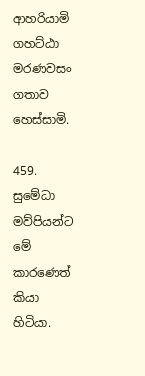ආහරියාමි ගහට්ඨා
මරණවසං ගතාව හෙස්සාමි.

459. සුමේධා මව්පියන්ට මේ කාරණෙත් කියා හිටියා.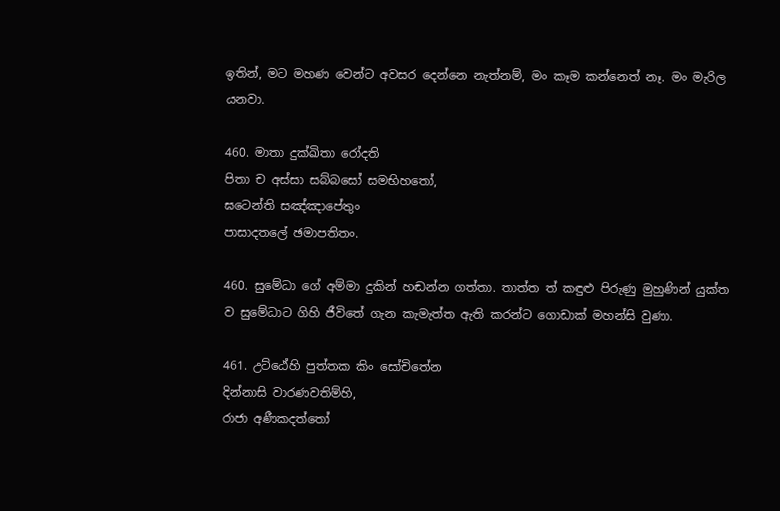ඉතින්, මට මහණ වෙන්ට අවසර දෙන්නෙ නැත්නම්, මං කෑම කන්නෙත් නෑ. මං මැරිල යනවා.

460. මාතා දුක්ඛිතා රෝදති
පිතා ච අස්සා සබ්බසෝ සමභිහතෝ,
ඝටෙන්ති සඤ්ඤාපේතුං
පාසාදතලේ ඡමාපතිතං.

460. සුමේධා ගේ අම්මා දුකින් හඬන්න ගත්තා. තාත්ත ත් කඳුළු පිරුණු මුහුණින් යුක්ත ව සුමේධාට ගිහි ජීවිතේ ගැන කැමැත්ත ඇති කරන්ට ගොඩාක් මහන්සි වුණා.

461. උට්ඨේහි පුත්තක කිං සෝචිතේන
දින්නාසි වාරණවතිම්හි,
රාජා අණීකදත්තෝ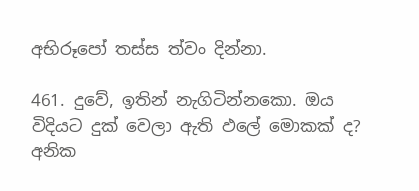අභිරූපෝ තස්ස ත්වං දින්නා.

461. දුවේ, ඉතින් නැගිටින්නකො. ඔය විදියට දුක් වෙලා ඇති ඵලේ මොකක් ද? අනික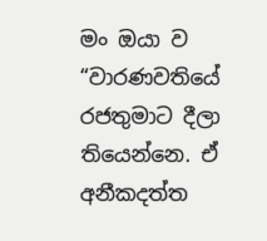මං ඔයා ව “වාරණවතියේ රජතුමාට දීලා තියෙන්නෙ. ඒ අනීකදත්ත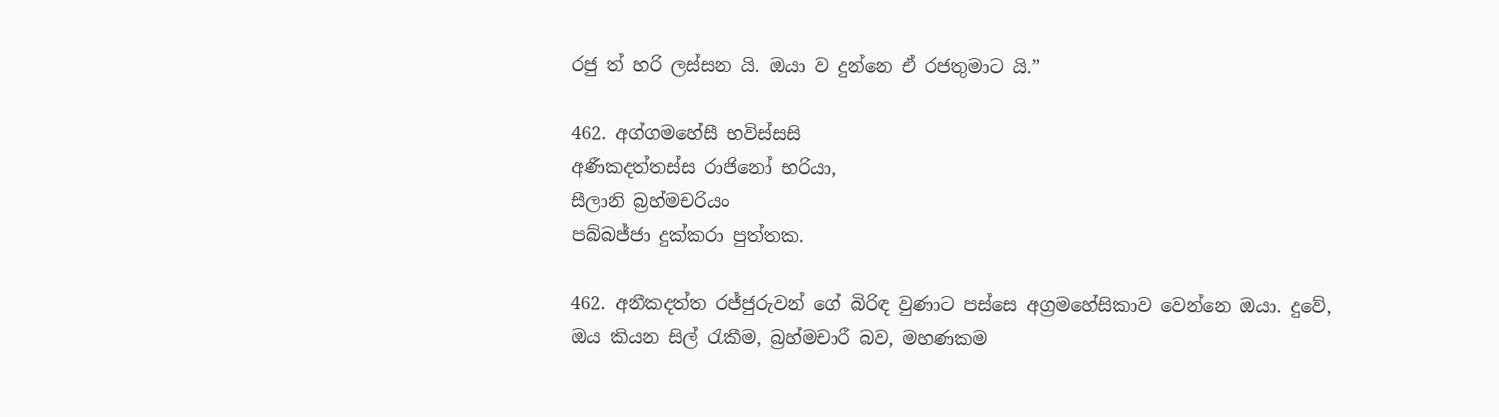රජු ත් හරි ලස්සන යි. ඔයා ව දුන්නෙ ඒ රජතුමාට යි.”

462. අග්ගමහේසී භවිස්සසි
අණීකදත්තස්ස රාජිනෝ භරියා,
සීලානි බ්‍රහ්මචරියං
පබ්බජ්ජා දුක්කරා පුත්තක.

462. අනීකදත්ත රජ්ජුරුවන් ගේ බිරිඳ වුණාට පස්සෙ අග්‍රමහේසිකාව වෙන්නෙ ඔයා. දුවේ, ඔය කියන සිල් රැකීම, බ්‍රහ්මචාරී බව, මහණකම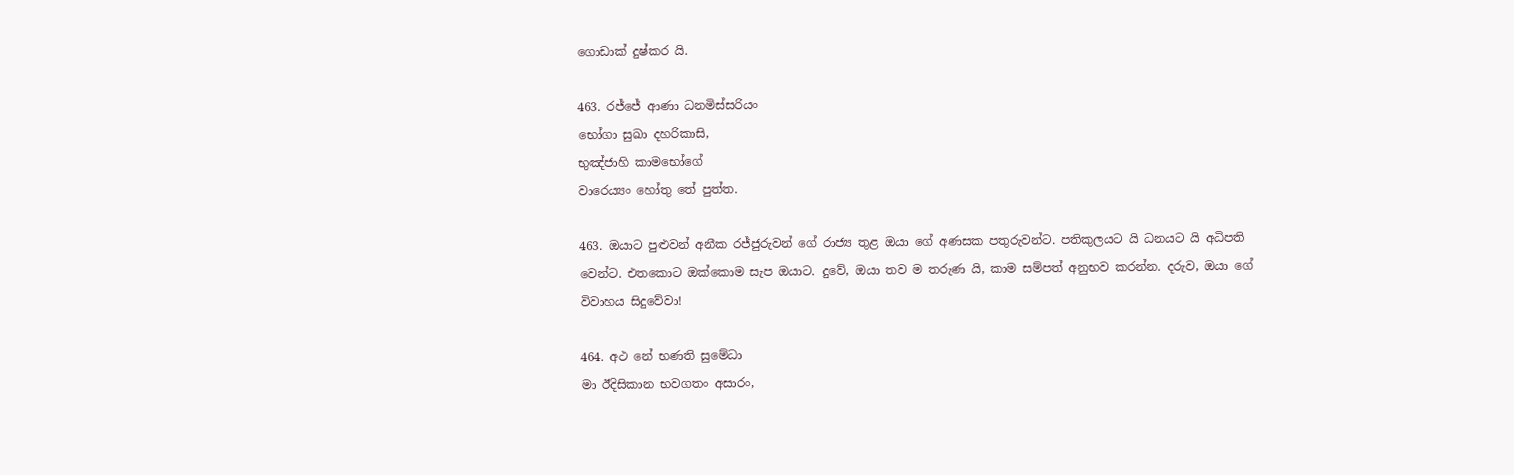ගොඩාක් දුෂ්කර යි.

463. රජ්ජේ ආණා ධනමිස්සරියං
භෝගා සුඛා දහරිකාසි,
භුඤ්ජාහි කාමභෝගේ
වාරෙය්‍යං හෝතු තේ පුත්ත.

463. ඔයාට පුළුවන් අනීක රජ්ජුරුවන් ගේ රාජ්‍ය තුළ ඔයා ගේ අණසක පතුරුවන්ට. පතිකුලයට යි ධනයට යි අධිපති වෙන්ට. එතකොට ඔක්කොම සැප ඔයාට. දුවේ, ඔයා තව ම තරුණ යි, කාම සම්පත් අනුභව කරන්න. දරුව, ඔයා ගේ විවාහය සිදුවේවා!

464. අථ නේ භණති සුමේධා
මා ඊදිසිකාන භවගතං අසාරං,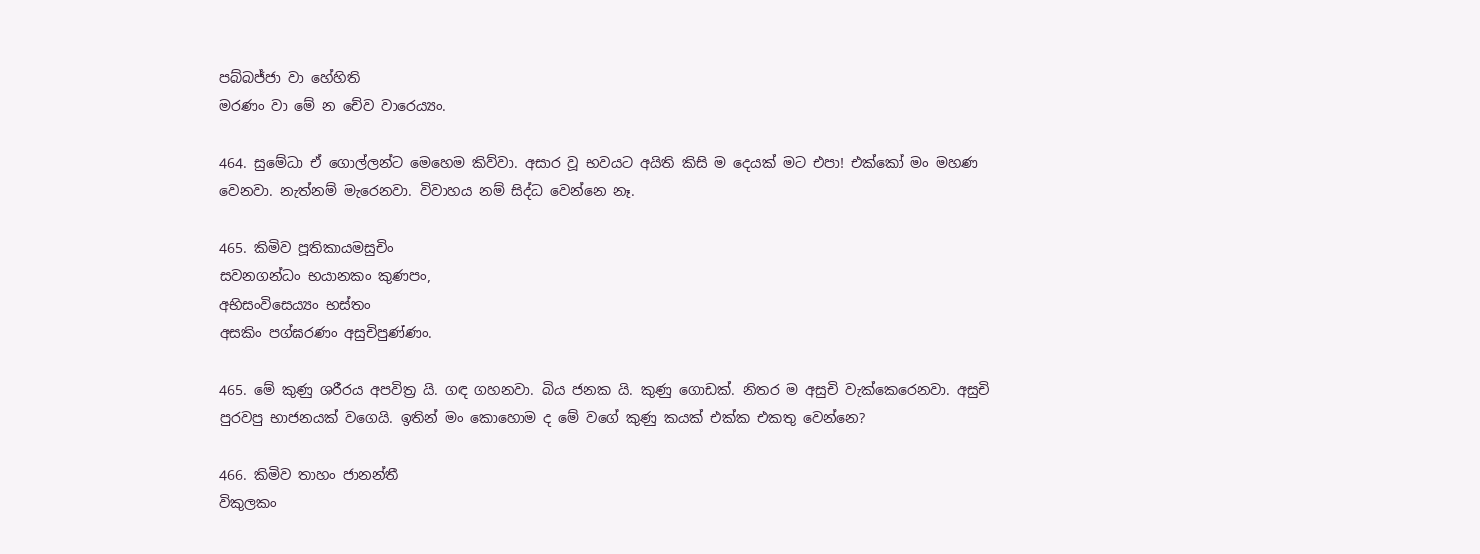පබ්බජ්ජා වා හේහිති
මරණං වා මේ න චේව වාරෙය්‍යං.

464. සුමේධා ඒ ගොල්ලන්ට මෙහෙම කිව්වා. අසාර වූ භවයට අයිති කිසි ම දෙයක් මට එපා! එක්කෝ මං මහණ වෙනවා. නැත්නම් මැරෙනවා. විවාහය නම් සිද්ධ වෙන්නෙ නෑ.

465. කිමිව පූතිකායමසුචිං
සවනගන්ධං භයානකං කුණපං,
අභිසංවිසෙය්‍යං භස්තං
අසකිං පග්ඝරණං අසුචිපුණ්ණං.

465. මේ කුණු ශරීරය අපවිත්‍ර යි. ගඳ ගහනවා. බිය ජනක යි. කුණු ගොඩක්. නිතර ම අසුචි වැක්කෙරෙනවා. අසුචි පුරවපු භාජනයක් වගෙයි. ඉතින් මං කොහොම ද මේ වගේ කුණු කයක් එක්ක එකතු වෙන්නෙ?

466. කිමිව තාහං ජානන්තී
විකුලකං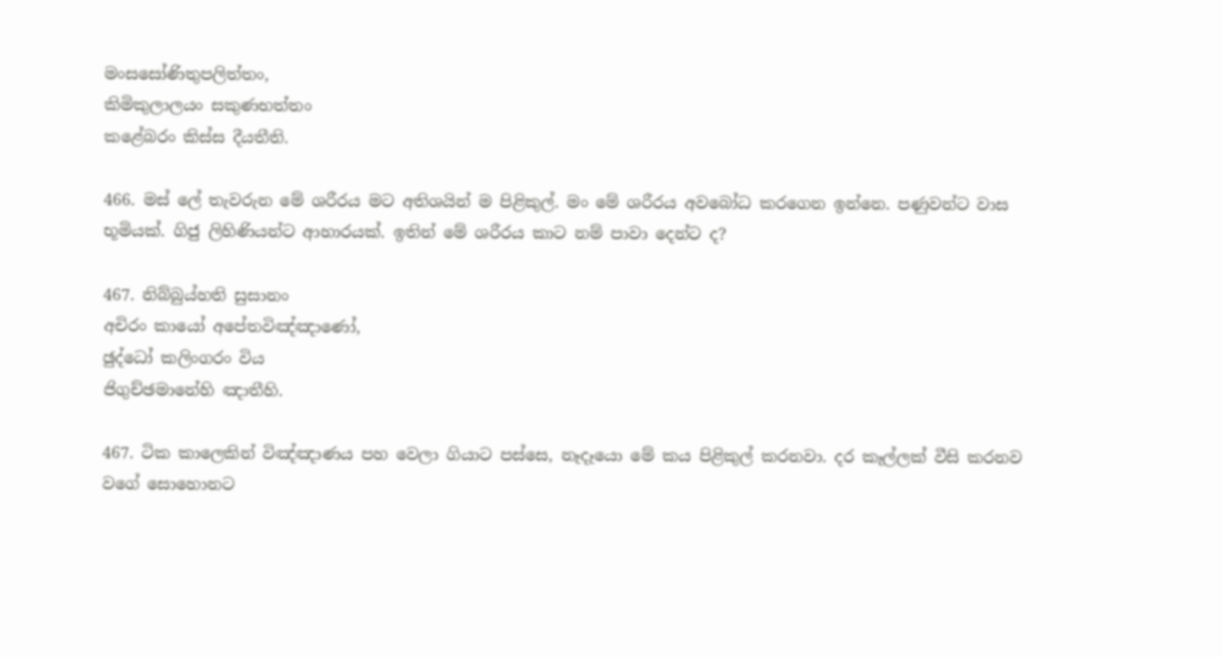මංසසෝණිතුපලිත්තං,
කිමිකුලාලයං සකුණභත්තං
කළේබරං කිස්ස දීයතීති.

466. මස් ලේ තැවරුන මේ ශරීරය මට අතිශයින් ම පිළිකුල්. මං මේ ශරීරය අවබෝධ කරගෙන ඉන්නෙ. පණුවන්ට වාස භූමියක්. ගිජු ලිහිණියන්ට ආහාරයක්. ඉතින් මේ ශරීරය කාට නම් පාවා දෙන්ට ද?

467. නිබ්බුය්හති සුසානං
අචිරං කායෝ අපේතවිඤ්ඤාණෝ,
ඡුද්ධෝ කලිංගරං විය
ජිගුච්ඡමානේහි ඤාතීහි.

467. ටික කාලෙකින් විඤ්ඤාණය පහ වෙලා ගියාට පස්සෙ, නෑදෑයො මේ කය පිළිකුල් කරනවා. දර කෑල්ලක් වීසි කරනව වගේ සොහොනට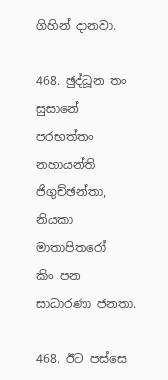ගිහින් දානවා.

468. ඡුද්ධූන තං සුසානේ
පරභත්තං නහායන්ති ජිගුච්ඡන්තා,
නියකා මාතාපිතරෝ
කිං පන සාධාරණා ජනතා.

468. ඊට පස්සෙ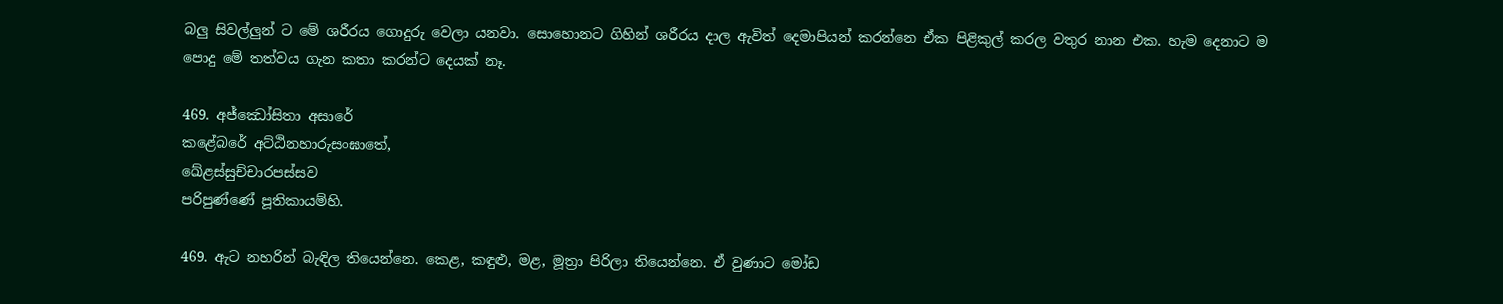බලු සිවල්ලුන් ට මේ ශරීරය ගොදුරු වෙලා යනවා. සොහොනට ගිහින් ශරීරය දාල ඇවිත් දෙමාපියන් කරන්නෙ ඒක පිළිකුල් කරල වතුර නාන එක. හැම දෙනාට ම පොදු මේ තත්වය ගැන කතා කරන්ට දෙයක් නෑ.

469. අජ්ඣෝසිතා අසාරේ
කළේබරේ අට්ඨිනහාරුසංඝාතේ,
ඛේළස්සුච්චාරපස්සව
පරිපුණ්ණේ පූතිකායම්හි.

469. ඇට නහරින් බැඳිල තියෙන්නෙ. කෙළ, කඳුළු, මළ, මූත්‍රා පිරිලා තියෙන්නෙ. ඒ වුණාට මෝඩ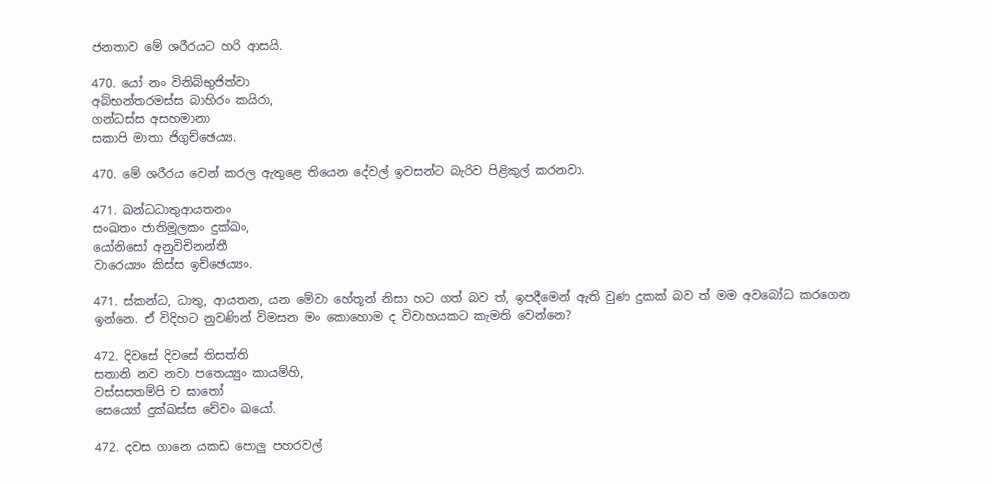ජනතාව මේ ශරීරයට හරි ආසයි.

470. යෝ නං විනිබ්භුජිත්වා
අබ්භන්තරමස්ස බාහිරං කයිරා,
ගන්ධස්ස අසහමානා
සකාපි මාතා ජිගුච්ඡෙය්‍ය.

470. මේ ශරීරය වෙන් කරල ඇතුළෙ තියෙන දේවල් ඉවසන්ට බැරිව පිළිකුල් කරනවා.

471. ඛන්ධධාතුආයතනං
සංඛතං ජාතිමූලකං දුක්ඛං,
යෝනිසෝ අනුවිචිනන්තී
වාරෙය්‍යං කිස්ස ඉච්ඡෙය්‍යං.

471. ස්කන්ධ, ධාතු, ආයතන, යන මේවා හේතූන් නිසා හට ගත් බව ත්, ඉපදීමෙන් ඇති වුණ දුකක් බව ත් මම අවබෝධ කරගෙන ඉන්නෙ. ඒ විදිහට නුවණින් විමසන මං කොහොම ද විවාහයකට කැමති වෙන්නෙ?

472. දිවසේ දිවසේ තිසත්ති
සතානි නව නවා පතෙය්‍යුං කායම්හි,
වස්සසතම්පි ච ඝාතෝ
සෙය්‍යෝ දුක්ඛස්ස චේවං ඛයෝ.

472. දවස ගානෙ යකඩ පොලු පහරවල්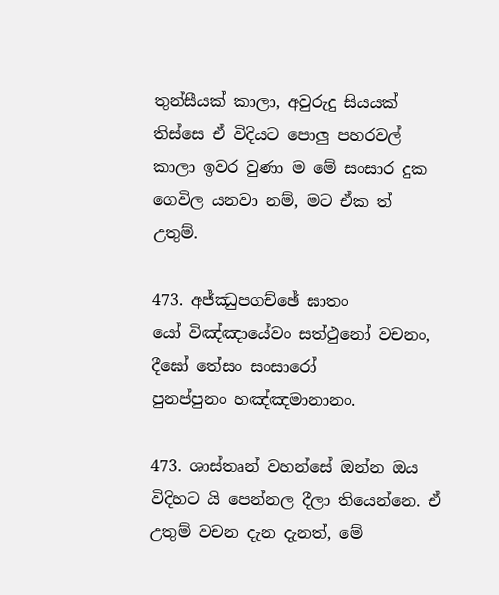තුන්සීයක් කාලා, අවුරුදු සියයක් තිස්සෙ ඒ විදියට පොලු පහරවල් කාලා ඉවර වුණා ම මේ සංසාර දුක ගෙවිල යනවා නම්, මට ඒක ත් උතුම්.

473. අජ්ඣුපගච්ඡේ ඝාතං
යෝ විඤ්ඤායේවං සත්ථුනෝ වචනං,
දීඝෝ තේසං සංසාරෝ
පුනප්පුනං හඤ්ඤමානානං.

473. ශාස්තෘන් වහන්සේ ඔන්න ඔය විදිහට යි පෙන්නල දීලා තියෙන්නෙ. ඒ උතුම් වචන දැන දැනත්, මේ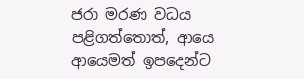ජරා මරණ වධය පළිගත්තොත්, ආයෙ ආයෙමත් ඉපදෙන්ට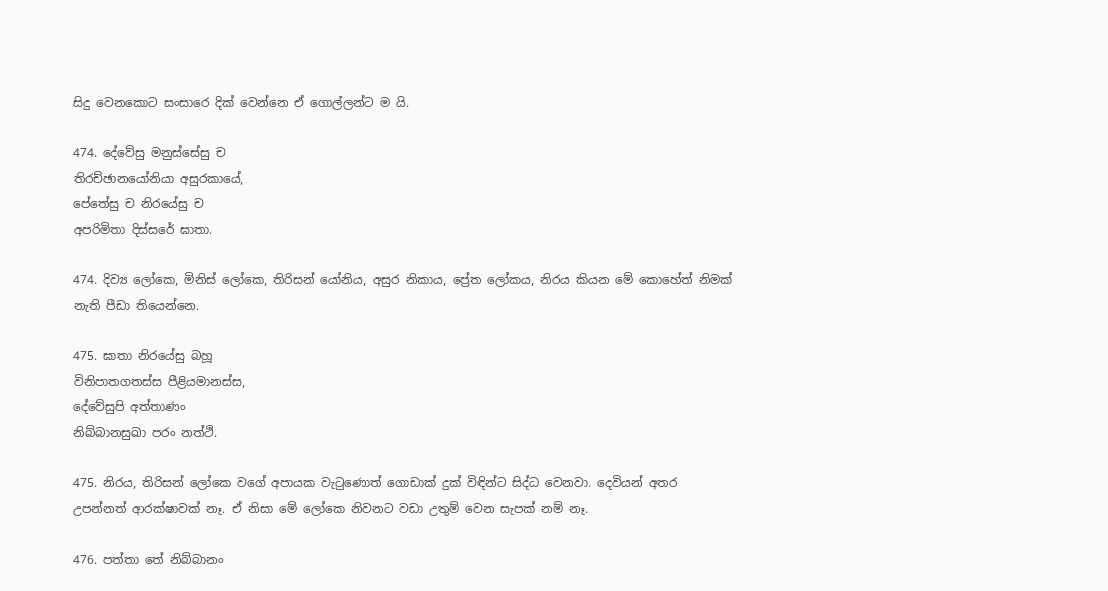සිදු වෙනකොට සංසාරෙ දික් වෙන්නෙ ඒ ගොල්ලන්ට ම යි.

474. දේවේසු මනුස්සේසු ච
තිරච්ඡානයෝනියා අසුරකායේ,
පේතේසු ච නිරයේසු ච
අපරිමිතා දිස්සරේ ඝාතා.

474. දිව්‍ය ලෝකෙ, මිනිස් ලෝකෙ, තිරිසන් යෝනිය, අසුර නිකාය, ප්‍රේත ලෝකය, නිරය කියන මේ කොහේත් නිමක් නැති පීඩා තියෙන්නෙ.

475. ඝාතා නිරයේසු බහූ
විනිපාතගතස්ස පීළියමානස්ස,
දේවේසුපි අත්තාණං
නිබ්බානසුඛා පරං නත්ථි.

475. නිරය, තිරිසන් ලෝකෙ වගේ අපායක වැටුණොත් ගොඩාක් දුක් විඳින්ට සිද්ධ වෙනවා. දෙවියන් අතර උපන්නත් ආරක්ෂාවක් නෑ. ඒ නිසා මේ ලෝකෙ නිවනට වඩා උතුම් වෙන සැපක් නම් නෑ.

476. පත්තා තේ නිබ්බානං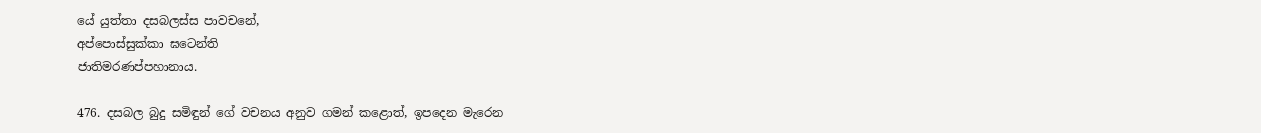යේ යුත්තා දසබලස්ස පාවචනේ,
අප්පොස්සුක්කා ඝටෙන්ති
ජාතිමරණප්පහානාය.

476. දසබල බුදු සමිඳුන් ගේ වචනය අනුව ගමන් කළොත්, ඉපදෙන මැරෙන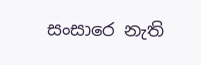සංසාරෙ නැති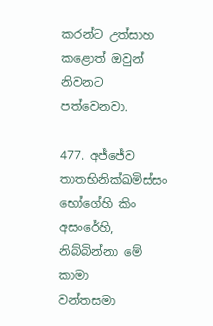කරන්ට උත්සාහ කළොත් ඔවුන් නිවනට පත්වෙනවා.

477. අජ්ජේව තාතභිනික්ඛමිස්සං
භෝගේහි කිං අසංරේහි,
නිබ්බින්නා මේ කාමා
වන්තසමා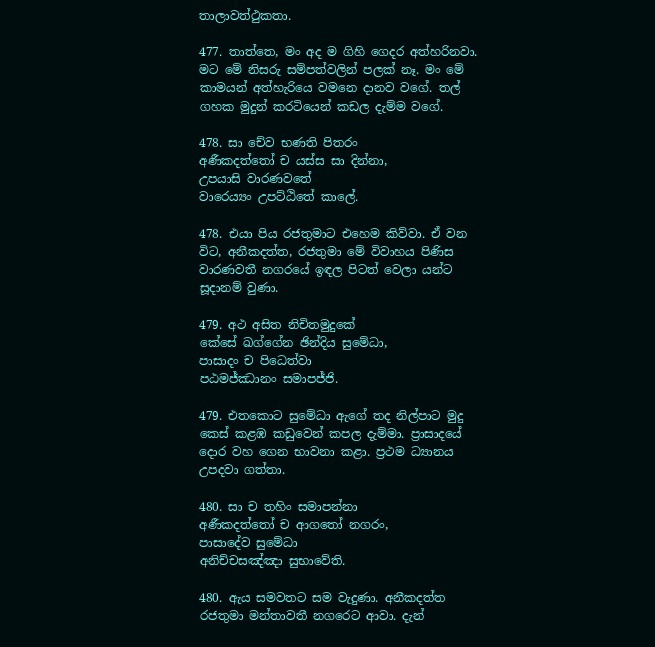තාලාවත්ථුකතා.

477. තාත්තෙ, මං අද ම ගිහි ගෙදර අත්හරිනවා. මට මේ නිසරු සම්පත්වලින් පලක් නෑ. මං මේ කාමයන් අත්හැරියෙ වමනෙ දානව වගේ. තල් ගහක මුදුන් කරටියෙන් කඩල දැම්ම වගේ.

478. සා චේව භණති පිතරං
අණීකදත්තෝ ච යස්ස සා දින්නා,
උපයාසි වාරණවතේ
වාරෙය්‍යං උපට්ඨිතේ කාලේ.

478. එයා පිය රජතුමාට එහෙම කිව්වා. ඒ වන විට, අනීකදත්ත, රජතුමා මේ විවාහය පිණිස වාරණවතී නගරයේ ඉඳල පිටත් වෙලා යන්ට සූදානම් වුණා.

479. අථ අසිත නිචිතමුදුකේ
කේසේ ඛග්ගේන ඡින්දිය සුමේධා,
පාසාදං ච පිධෙත්වා
පඨමජ්ඣානං සමාපජ්ජි.

479. එතකොට සුමේධා ඇගේ තද නිල්පාට මුදු කෙස් කළඹ කඩුවෙන් කපල දැම්මා. ප්‍රාසාදයේ දොර වහ ගෙන භාවනා කළා. ප්‍රථම ධ්‍යානය උපදවා ගත්තා.

480. සා ච තහිං සමාපන්නා
අණීකදත්තෝ ච ආගතෝ නගරං,
පාසාදේව සුමේධා
අනිච්චසඤ්ඤා සුභාවේති.

480. ඇය සමවතට සම වැදුණා. අනීකදත්ත රජතුමා මන්තාවතී නගරෙට ආවා. දැන්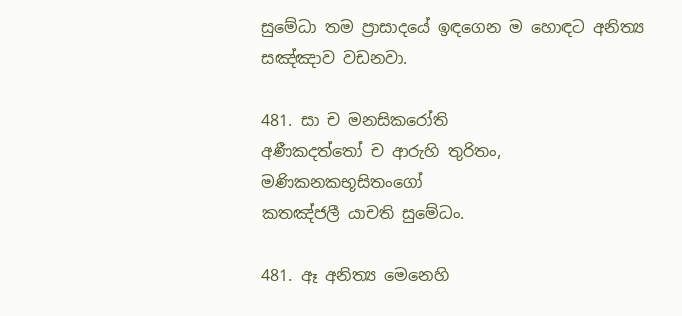සුමේධා තම ප්‍රාසාදයේ ඉඳගෙන ම හොඳට අනිත්‍ය සඤ්ඤාව වඩනවා.

481. සා ච මනසිකරෝති
අණීකදත්තෝ ච ආරුහි තුරිතං,
මණිකනකභූසිතංගෝ
කතඤ්ජලී යාචති සුමේධං.

481. ඈ අනිත්‍ය මෙනෙහි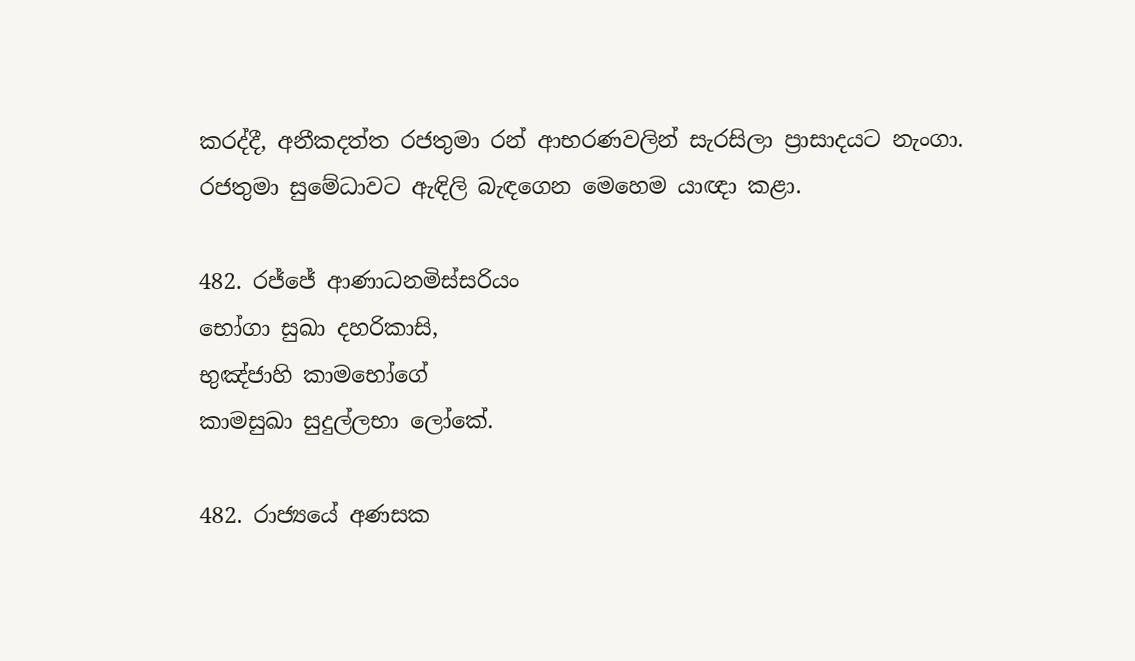කරද්දී, අනීකදත්ත රජතුමා රන් ආභරණවලින් සැරසිලා ප්‍රාසාදයට නැංගා. රජතුමා සුමේධාවට ඇඳිලි බැඳගෙන මෙහෙම යාඥා කළා.

482. රජ්ජේ ආණාධනමිස්සරියං
භෝගා සුඛා දහරිකාසි,
භුඤ්ජාහි කාමභෝගේ
කාමසුඛා සුදුල්ලභා ලෝකේ.

482. රාජ්‍යයේ අණසක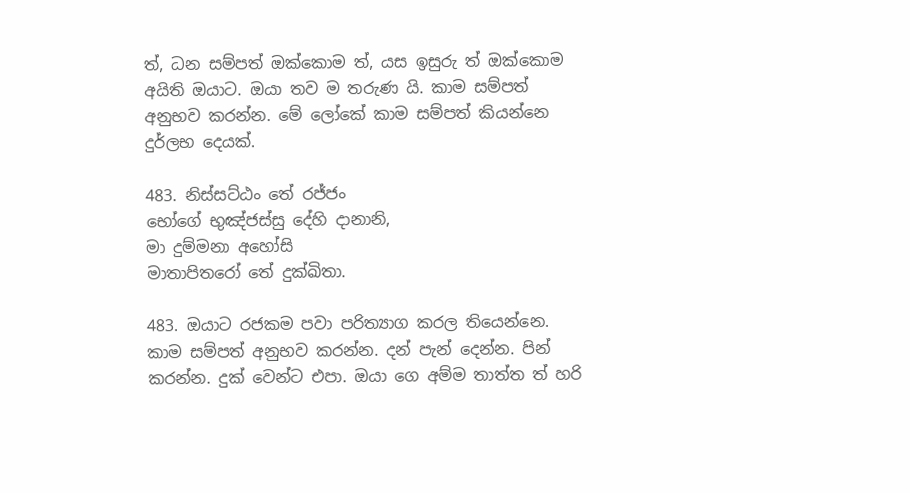ත්, ධන සම්පත් ඔක්කොම ත්, යස ඉසුරු ත් ඔක්කොම අයිති ඔයාට. ඔයා තව ම තරුණ යි. කාම සම්පත් අනුභව කරන්න. මේ ලෝකේ කාම සම්පත් කියන්නෙ දුර්ලභ දෙයක්.

483. නිස්සට්ඨං තේ රජ්ජං
භෝගේ භුඤ්ජස්සු දේහි දානානි,
මා දුම්මනා අහෝසි
මාතාපිතරෝ තේ දුක්ඛිතා.

483. ඔයාට රජකම පවා පරිත්‍යාග කරල තියෙන්නෙ. කාම සම්පත් අනුභව කරන්න. දන් පැන් දෙන්න. පින් කරන්න. දුක් වෙන්ට එපා. ඔයා ගෙ අම්ම තාත්ත ත් හරි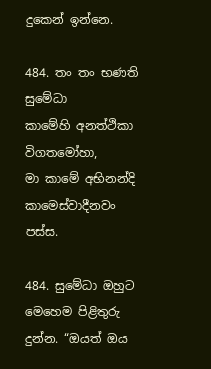දුකෙන් ඉන්නෙ.

484. තං තං භණති සුමේධා
කාමේහි අනත්ථිකා විගතමෝහා,
මා කාමේ අභිනන්දි
කාමෙස්වාදීනවං පස්ස.

484. සුමේධා ඔහුට මෙහෙම පිළිතුරු දුන්න. “ඔයත් ඔය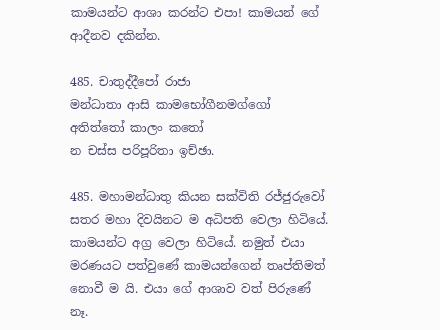කාමයන්ට ආශා කරන්ට එපා! කාමයන් ගේ ආදීනව දකින්න.

485. චාතුද්දීපෝ රාජා
මන්ධාතා ආසි කාමභෝගීනමග්ගෝ
අතිත්තෝ කාලං කතෝ
න චස්ස පරිපූරිතා ඉච්ඡා.

485. මහාමන්ධාතු කියන සක්විති රජ්ජුරුවෝ සතර මහා දිවයිනට ම අධිපති වෙලා හිටියේ. කාමයන්ට අග්‍ර වෙලා හිටියේ. නමුත් එයා මරණයට පත්වුණේ කාමයන්ගෙන් තෘප්තිමත් නොවී ම යි. එයා ගේ ආශාව වත් පිරුණේ නෑ.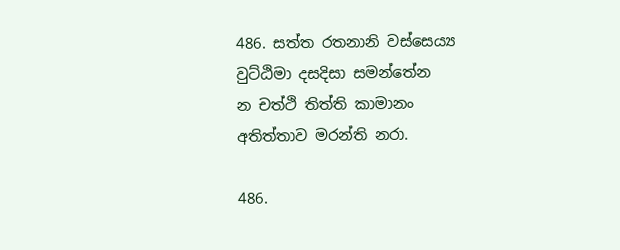486. සත්ත රතනානි වස්සෙය්‍ය
වුට්ඨිමා දසදිසා සමන්තේන
න චත්ථි තිත්ති කාමානං
අතිත්තාව මරන්ති නරා.

486.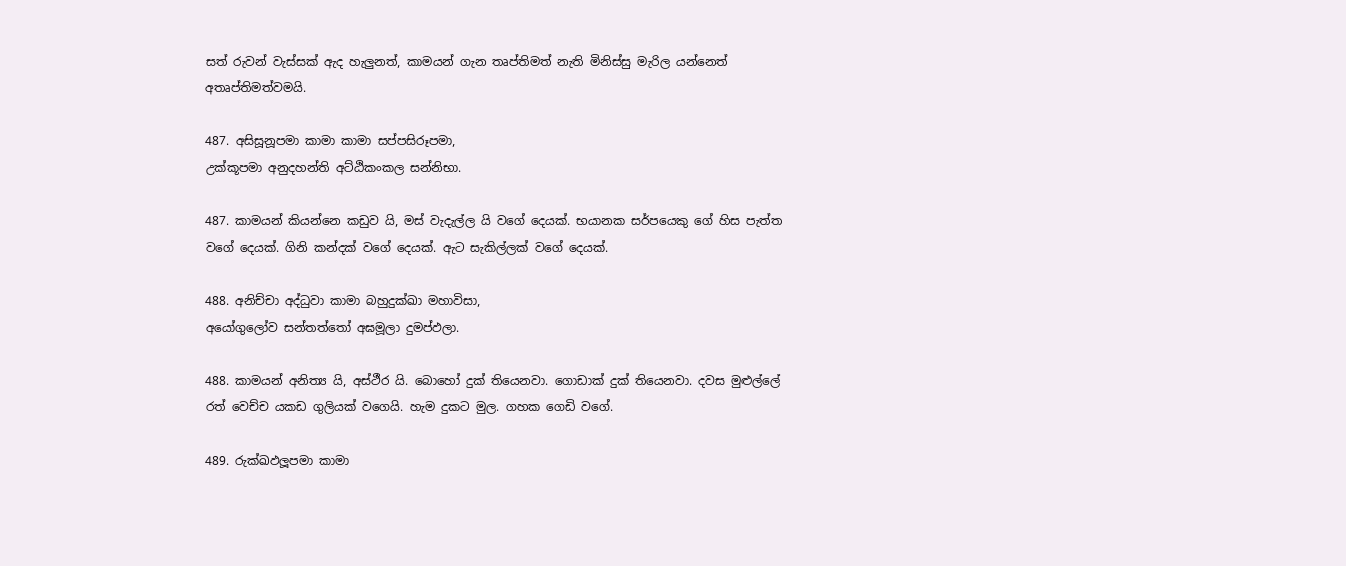සත් රුවන් වැස්සක් ඇද හැලුනත්, කාමයන් ගැන තෘප්තිමත් නැති මිනිස්සු මැරිල යන්නෙත් අතෘප්තිමත්වමයි.

487. අසිසූනූපමා කාමා කාමා සප්පසිරූපමා,
උක්කූපමා අනුදහන්ති අට්ඨිකංකල සන්නිභා.

487. කාමයන් කියන්නෙ කඩුව යි, මස් වැදැල්ල යි වගේ දෙයක්. භයානක සර්පයෙකු ගේ හිස පැත්ත වගේ දෙයක්. ගිනි කන්දක් වගේ දෙයක්. ඇට සැකිල්ලක් වගේ දෙයක්.

488. අනිච්චා අද්ධුවා කාමා බහුදුක්ඛා මහාවිසා,
අයෝගුලෝව සන්තත්තෝ අඝමූලා දුමප්ඵලා.

488. කාමයන් අනිත්‍ය යි, අස්ථීර යි. බොහෝ දුක් තියෙනවා. ගොඩාක් දුක් තියෙනවා. දවස මුළුල්ලේ රත් වෙච්ච යකඩ ගුලියක් වගෙයි. හැම දුකට මුල. ගහක ගෙඩි වගේ.

489. රුක්ඛඵලූපමා කාමා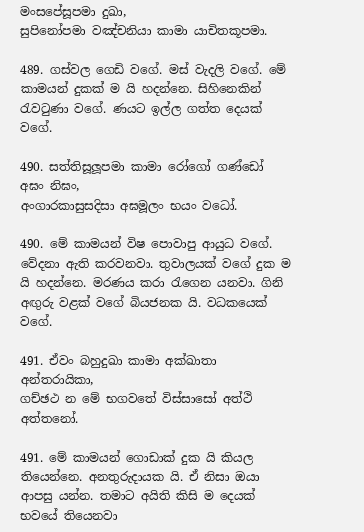මංසපේසූපමා දුඛා,
සුපිනෝපමා වඤ්චනියා කාමා යාචිතකූපමා.

489. ගස්වල ගෙඩි වගේ. මස් වැදලි වගේ. මේ කාමයන් දුකක් ම යි හදන්නෙ. සිහිනෙකින් රැවටුණා වගේ. ණයට ඉල්ල ගත්ත දෙයක් වගේ.

490. සත්තිසූලූපමා කාමා රෝගෝ ගණ්ඩෝ අඝං නිඝං,
අංගාරකාසුසදිසා අඝමූලං භයං වධෝ.

490. මේ කාමයන් විෂ පොවාපු ආයුධ වගේ. වේදනා ඇති කරවනවා. තුවාලයක් වගේ දුක ම යි හදන්නෙ. මරණය කරා රැගෙන යනවා. ගිනි අඟුරු වළක් වගේ බියජනක යි. වධකයෙක් වගේ.

491. ඒවං බහුදුඛා කාමා අක්ඛාතා අන්තරායිකා,
ගච්ඡථ න මේ භගවතේ විස්සාසෝ අත්ථි අත්තනෝ.

491. මේ කාමයන් ගොඩාක් දුක යි කියල තියෙන්නෙ. අනතුරුදායක යි. ඒ නිසා ඔයා ආපසු යන්න. තමාට අයිති කිසි ම දෙයක් භවයේ තියෙනවා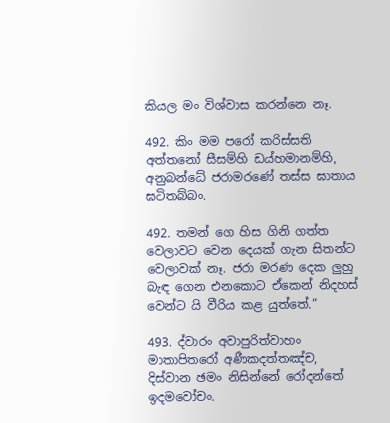කියල මං විශ්වාස කරන්නෙ නෑ.

492. කිං මම පරෝ කරිස්සති අත්තනෝ සීසම්හි ඩය්හමානම්හි,
අනුබන්ධේ ජරාමරණේ තස්ස ඝාතාය ඝටිතබ්බං.

492. තමන් ගෙ හිස ගිනි ගත්ත වෙලාවට වෙන දෙයක් ගැන සිතන්ට වෙලාවක් නෑ. ජරා මරණ දෙක ලුහු බැඳ ගෙන එනකොට ඒකෙන් නිදහස් වෙන්ට යි වීරිය කළ යුත්තේ.”

493. ද්වාරං අවාපුරිත්වාහං මාතාපිතරෝ අණීකදත්තඤ්ච,
දිස්වාන ඡමං නිසින්නේ රෝදන්තේ ඉදමවෝචං.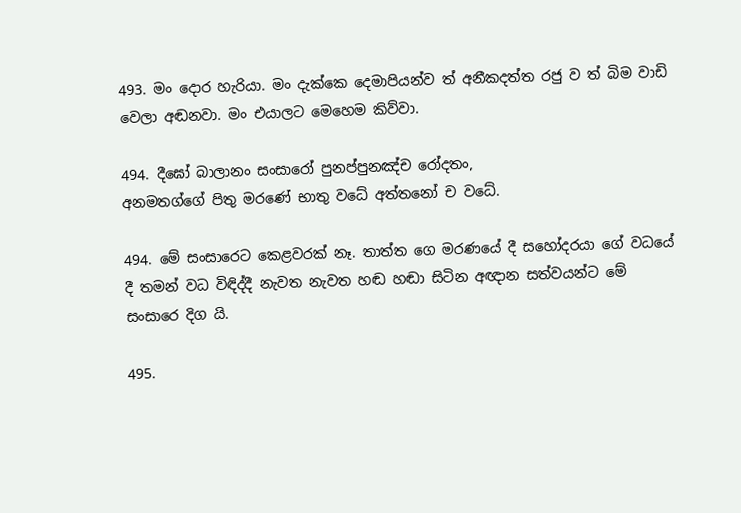493. මං දොර හැරියා. මං දැක්කෙ දෙමාපියන්ව ත් අනීකදත්ත රජු ව ත් බිම වාඩි වෙලා අඬනවා. මං එයාලට මෙහෙම කිව්වා.

494. දීඝෝ බාලානං සංසාරෝ පුනප්පුනඤ්ච රෝදතං,
අනමතග්ගේ පිතු මරණේ භාතු වධේ අත්තනෝ ච වධේ.

494. මේ සංසාරෙට කෙළවරක් නෑ. තාත්ත ගෙ මරණයේ දී සහෝදරයා ගේ වධයේ දී තමන් වධ විඳිද්දී නැවත නැවත හඬ හඬා සිටින අඥාන සත්වයන්ට මේ සංසාරෙ දිග යි.

495.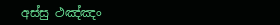අස්සු ථඤ්ඤං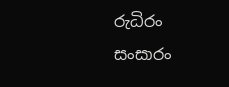රුධිරං
සංසාරං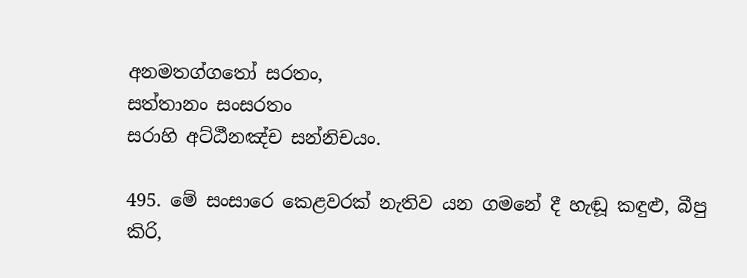අනමතග්ගතෝ සරතං,
සත්තානං සංසරතං
සරාහි අට්ඨීනඤ්ච සන්නිචයං.

495. මේ සංසාරෙ කෙළවරක් නැතිව යන ගමනේ දී හැඬූ කඳුළු, බීපු කිරි,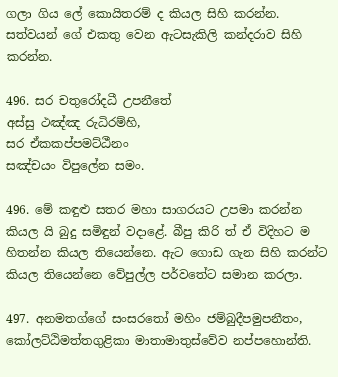ගලා ගිය ලේ කොයිතරම් ද කියල සිහි කරන්න. සත්වයන් ගේ එකතු වෙන ඇටසැකිලි කන්දරාව සිහි කරන්න.

496. සර චතුරෝදධී උපනීතේ
අස්සු ථඤ්ඤ රුධිරම්හි,
සර ඒකකප්පමට්ඨීනං
සඤ්චයං විපුලේන සමං.

496. මේ කඳුළු සතර මහා සාගරයට උපමා කරන්න කියල යි බුදු සමිඳුන් වදාළේ. බීපු කිරි ත් ඒ විදිහට ම හිතන්න කියල තියෙන්නෙ. ඇට ගොඩ ගැන සිහි කරන්ට කියල තියෙන්නෙ වේපුල්ල පර්වතේට සමාන කරලා.

497. අනමතග්ගේ සංසරතෝ මහිං ජම්බුදීපමුපනීතං,
කෝලට්ඨිමත්තගුළිකා මාතාමාතුස්වේව නප්පහොන්ති.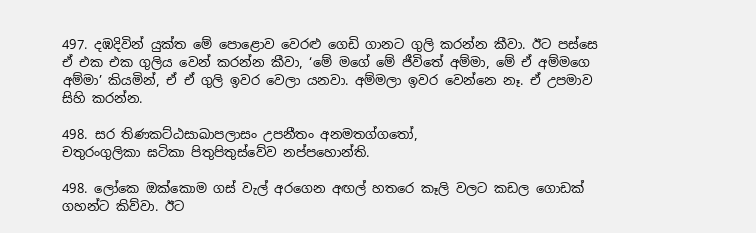497. දඹදිවින් යුක්ත මේ පොළොව වෙරළු ගෙඩි ගානට ගුලි කරන්න කීවා. ඊට පස්සෙ ඒ එක එක ගුලිය වෙන් කරන්න කීවා, ‘මේ මගේ මේ ජීවිතේ අම්මා, මේ ඒ අම්මගෙ අම්මා’ කියමින්, ඒ ඒ ගුලි ඉවර වෙලා යනවා. අම්මලා ඉවර වෙන්නෙ නෑ. ඒ උපමාව සිහි කරන්න.

498. සර තිණකට්ඨසාඛාපලාසං උපනීතං අනමතග්ගතෝ,
චතුරංගුලිකා ඝටිකා පිතුපිතුස්වේව නප්පහොන්ති.

498. ලෝකෙ ඔක්කොම ගස් වැල් අරගෙන අඟල් හතරෙ කෑලි වලට කඩල ගොඩක් ගහන්ට කිව්වා. ඊට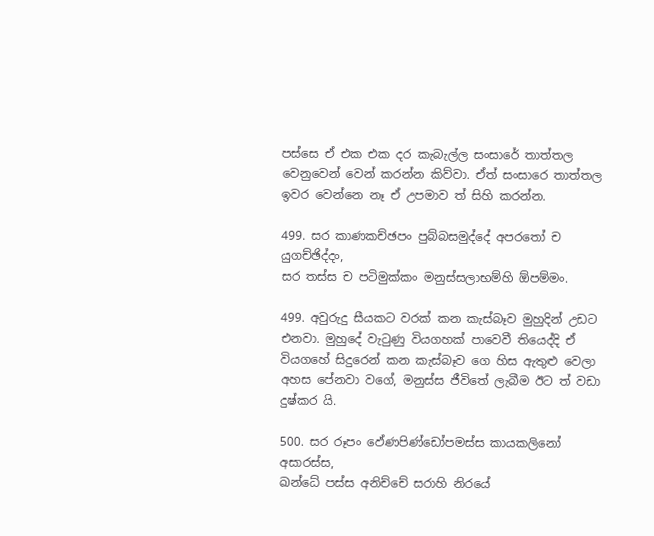පස්සෙ ඒ එක එක දර කැබැල්ල සංසාරේ තාත්තල වෙනුවෙන් වෙන් කරන්න කිව්වා. ඒත් සංසාරෙ තාත්තල ඉවර වෙන්නෙ නෑ ඒ උපමාව ත් සිහි කරන්න.

499. සර කාණකච්ඡපං පුබ්බසමුද්දේ අපරතෝ ච යුගච්ඡිද්දං,
සර තස්ස ච පටිමුක්කං මනුස්සලාභම්හි ඕපම්මං.

499. අවුරුදු සීයකට වරක් කන කැස්බෑව මුහුදින් උඩට එනවා. මුහුදේ වැටුණු වියගහක් පාවෙවී තියෙද්දි ඒ වියගහේ සිදුරෙන් කන කැස්බෑව ගෙ හිස ඇතුළු වෙලා අහස පේනවා වගේ, මනුස්ස ජීවිතේ ලැබීම ඊට ත් වඩා දුෂ්කර යි.

500. සර රූපං ඵේණපිණ්ඩෝපමස්ස කායකලිනෝ අසාරස්ස,
ඛන්ධේ පස්ස අනිච්චේ සරාහි නිරයේ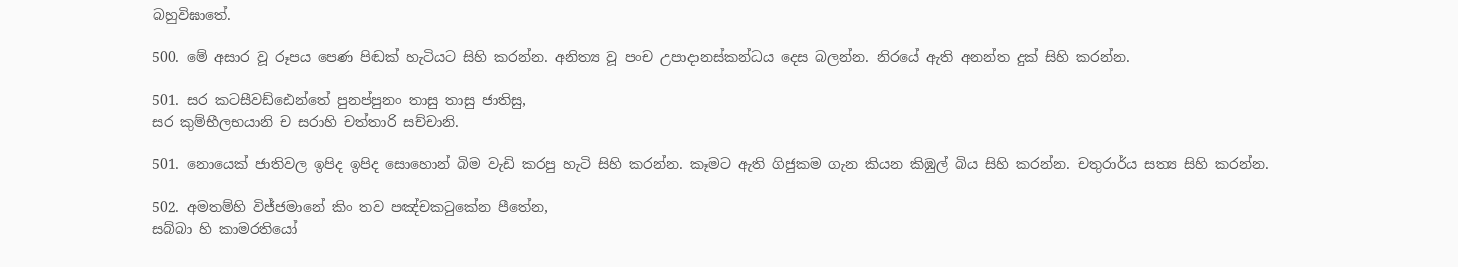බහුවිඝාතේ.

500. මේ අසාර වූ රූපය පෙණ පිඬක් හැටියට සිහි කරන්න. අනිත්‍ය වූ පංච උපාදානස්කන්ධය දෙස බලන්න. නිරයේ ඇති අනන්ත දුක් සිහි කරන්න.

501. සර කටසීවඩ්ඪෙන්තේ පුනප්පුනං තාසු තාසු ජාතිසු,
සර කුම්භීලභයානි ච සරාහි චත්තාරි සච්චානි.

501. නොයෙක් ජාතිවල ඉපිද ඉපිද සොහොන් බිම වැඩි කරපු හැටි සිහි කරන්න. කෑමට ඇති ගිජුකම ගැන කියන කිඹුල් බිය සිහි කරන්න. චතුරාර්ය සත්‍ය සිහි කරන්න.

502. අමතම්හි විජ්ජමානේ කිං තව පඤ්චකටුකේන පීතේන,
සබ්බා හි කාමරතියෝ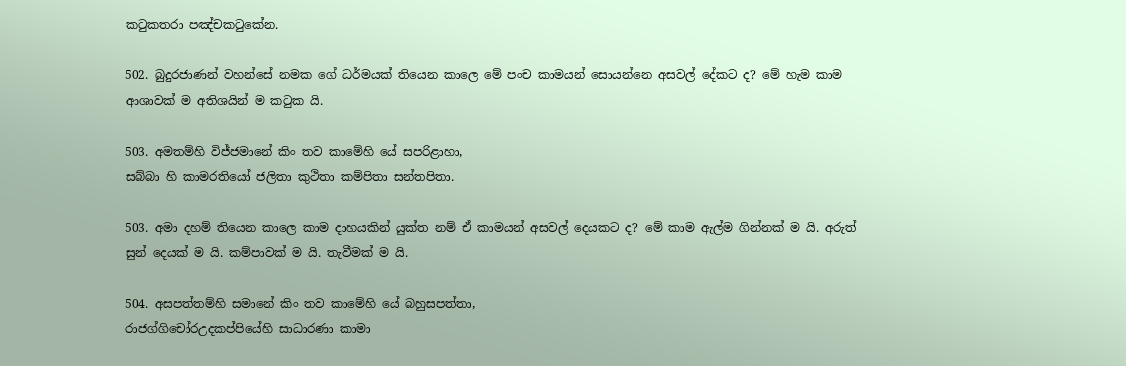කටුකතරා පඤ්චකටුකේන.

502. බුදුරජාණන් වහන්සේ නමක ගේ ධර්මයක් තියෙන කාලෙ මේ පංච කාමයන් සොයන්නෙ අසවල් දේකට ද? මේ හැම කාම ආශාවක් ම අතිශයින් ම කටුක යි.

503. අමතම්හි විජ්ජමානේ කිං තව කාමේහි යේ සපරිළාහා,
සබ්බා හි කාමරතියෝ ජලිතා කුථිතා කම්පිතා සන්තපිතා.

503. අමා දහම් තියෙන කාලෙ කාම දාහයකින් යුක්ත නම් ඒ කාමයන් අසවල් දෙයකට ද? මේ කාම ඇල්ම ගින්නක් ම යි. අරුත් සුන් දෙයක් ම යි. කම්පාවක් ම යි. තැවීමක් ම යි.

504. අසපත්තම්හි සමානේ කිං තව කාමේහි යේ බහුසපත්තා,
රාජග්ගිචෝරඋදකප්පියේහි සාධාරණා කාමා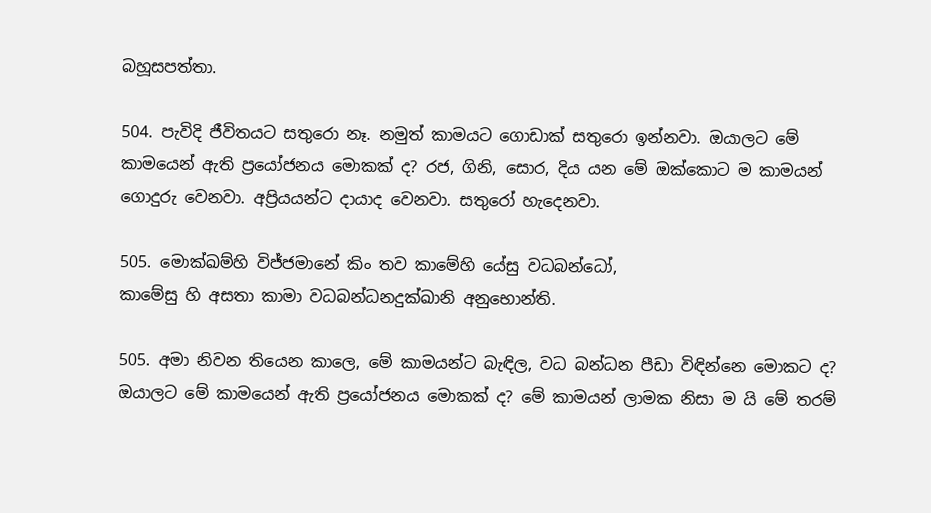බහූසපත්තා.

504. පැවිදි ජීවිතයට සතුරො නෑ. නමුත් කාමයට ගොඩාක් සතුරො ඉන්නවා. ඔයාලට මේ කාමයෙන් ඇති ප්‍රයෝජනය මොකක් ද? රජ, ගිනි, සොර, දිය යන මේ ඔක්කොට ම කාමයන් ගොදුරු වෙනවා. අප්‍රියයන්ට දායාද වෙනවා. සතුරෝ හැදෙනවා.

505. මොක්ඛම්හි විජ්ජමානේ කිං තව කාමේහි යේසු වධබන්ධෝ,
කාමේසු හි අසතා කාමා වධබන්ධනදුක්ඛානි අනුභොන්ති.

505. අමා නිවන තියෙන කාලෙ, මේ කාමයන්ට බැඳිල, වධ බන්ධන පීඩා විඳින්නෙ මොකට ද? ඔයාලට මේ කාමයෙන් ඇති ප්‍රයෝජනය මොකක් ද? මේ කාමයන් ලාමක නිසා ම යි මේ තරම්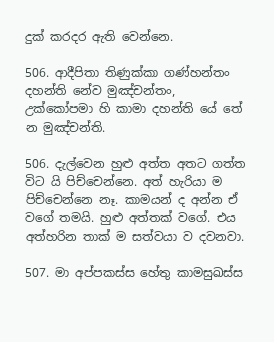දුක් කරදර ඇති වෙන්නෙ.

506. ආදීපිතා තිණුක්කා ගණ්හන්තං දහන්ති නේව මුඤ්චන්තං,
උක්කෝපමා හි කාමා දහන්ති යේ තේ න මුඤ්චන්ති.

506. දැල්වෙන හුළු අත්ත අතට ගත්ත විට යි පිච්චෙන්නෙ. අත් හැරියා ම පිච්චෙන්නෙ නෑ. කාමයන් ද අන්න ඒ වගේ තමයි. හුළු අත්තක් වගේ. එය අත්හරින තාක් ම සත්වයා ව දවනවා.

507. මා අප්පකස්ස හේතු කාමසුඛස්ස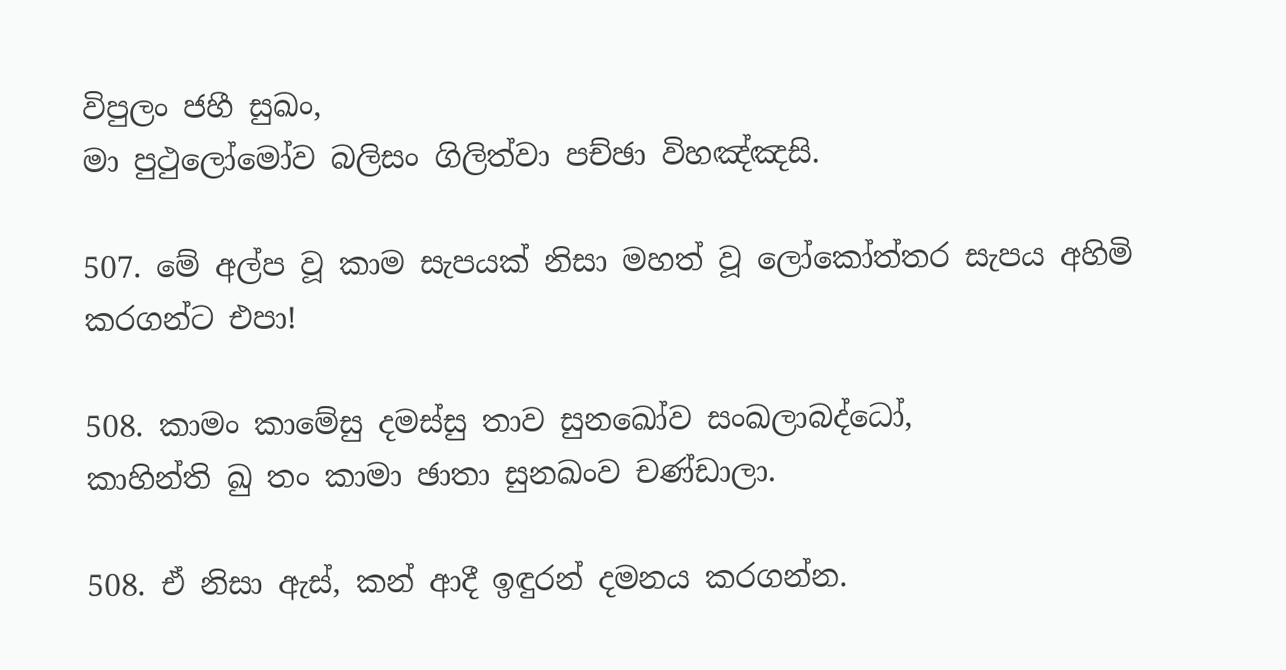විපුලං ජහී සුඛං,
මා පුථුලෝමෝව බලිසං ගිලිත්වා පච්ඡා විහඤ්ඤසි.

507. මේ අල්ප වූ කාම සැපයක් නිසා මහත් වූ ලෝකෝත්තර සැපය අහිමි කරගන්ට එපා!

508. කාමං කාමේසු දමස්සු තාව සුනඛෝව සංඛලාබද්ධෝ,
කාහින්ති ඛු තං කාමා ඡාතා සුනඛංව චණ්ඩාලා.

508. ඒ නිසා ඇස්, කන් ආදී ඉඳුරන් දමනය කරගන්න.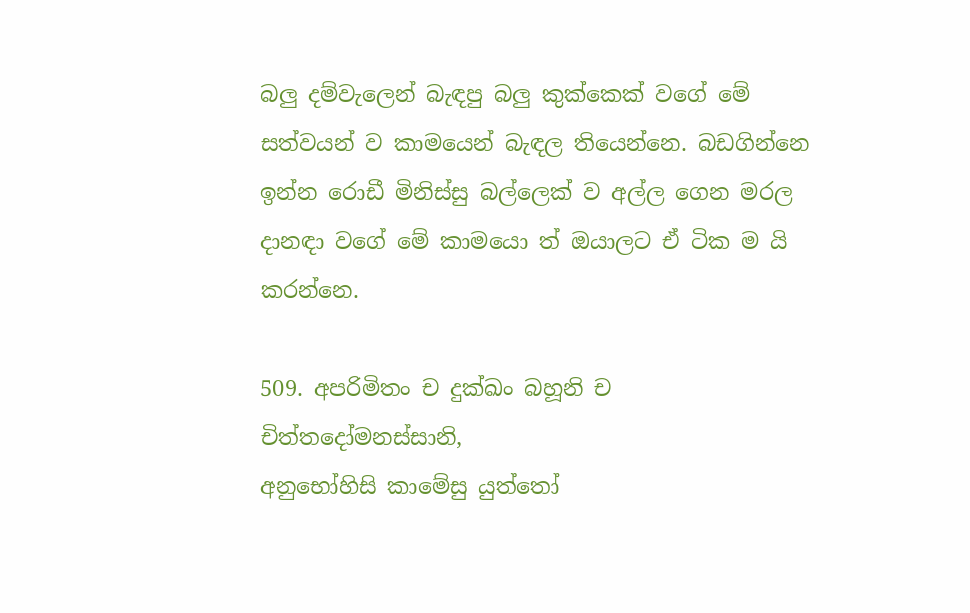බලු දම්වැලෙන් බැඳපු බලු කුක්කෙක් වගේ මේ සත්වයන් ව කාමයෙන් බැඳල තියෙන්නෙ. බඩගින්නෙ ඉන්න රොඩී මිනිස්සු බල්ලෙක් ව අල්ල ගෙන මරල දානඳා වගේ මේ කාමයො ත් ඔයාලට ඒ ටික ම යි කරන්නෙ.

509. අපරිමිතං ච දුක්ඛං බහූනි ච චිත්තදෝමනස්සානි,
අනුභෝහිසි කාමේසු යුත්තෝ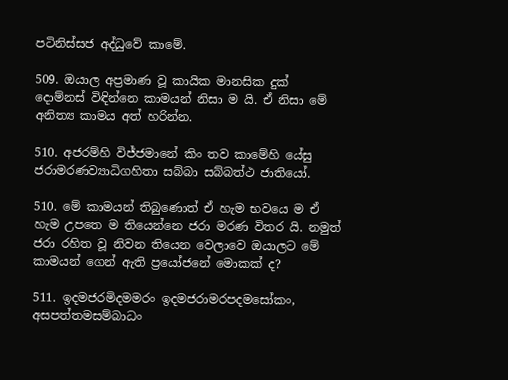පටිනිස්සජ අද්ධුවේ කාමේ.

509. ඔයාල අප්‍රමාණ වූ කායික මානසික දුක් දොම්නස් විඳින්නෙ කාමයන් නිසා ම යි. ඒ නිසා මේ අනිත්‍ය කාමය අත් හරින්න.

510. අජරම්හි විජ්ජමානේ කිං තව කාමේහි යේසු
ජරාමරණව්‍යාධිගහිතා සබ්බා සබ්බත්ථ ජාතියෝ.

510. මේ කාමයන් තිබුණොත් ඒ හැම භවයෙ ම ඒ හැම උපතෙ ම තියෙන්නෙ ජරා මරණ විතර යි. නමුත් ජරා රහිත වූ නිවන තියෙන වෙලාවෙ ඔයාලට මේ කාමයන් ගෙන් ඇති ප්‍රයෝජනේ මොකක් ද?

511. ඉදමජරමිදමමරං ඉදමජරාමරපදමසෝකං,
අසපත්තමසම්බාධං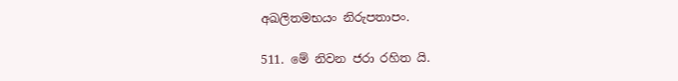අඛලිතමභයං නිරුපතාපං.

511. මේ නිවන ජරා රහිත යි.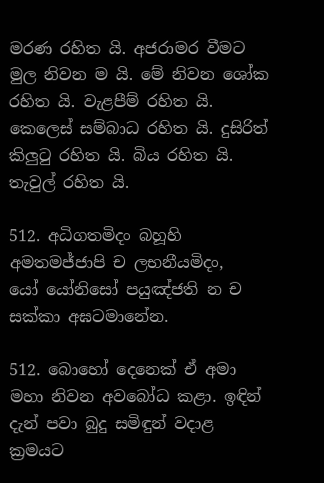මරණ රහිත යි. අජරාමර වීමට මුල නිවන ම යි. මේ නිවන ශෝක රහිත යි. වැළපීම් රහිත යි. කෙලෙස් සම්බාධ රහිත යි. දුසිරිත් කිලුටු රහිත යි. බිය රහිත යි. තැවුල් රහිත යි.

512. අධිගතමිදං බහූහි අමතමජ්ජාපි ච ලභනීයමිදං,
යෝ යෝනිසෝ පයුඤ්ජති න ච සක්කා අඝටමානේන.

512. බොහෝ දෙනෙක් ඒ අමා මහා නිවන අවබෝධ කළා. ඉඳින් දැන් පවා බුදු සමිඳුන් වදාළ ක්‍රමයට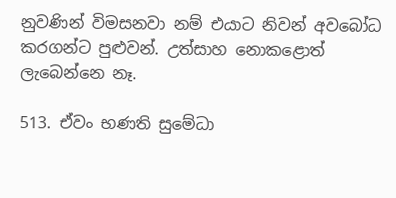නුවණින් විමසනවා නම් එයාට නිවන් අවබෝධ කරගන්ට පුළුවන්. උත්සාහ නොකළොත් ලැබෙන්නෙ නෑ.

513. ඒවං භණති සුමේධා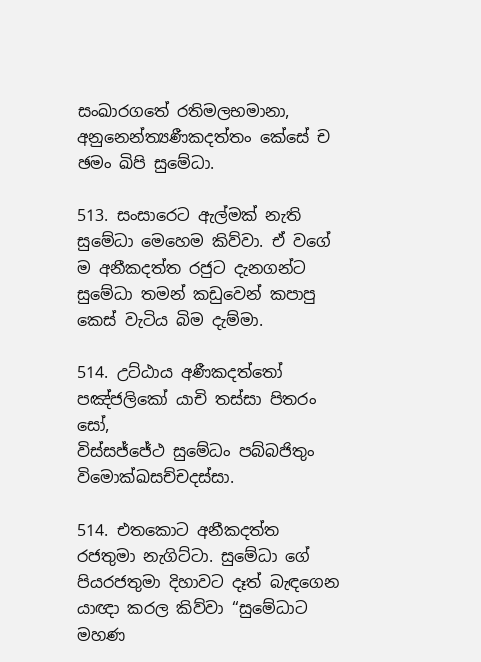සංඛාරගතේ රතිමලභමානා,
අනුනෙන්ත්‍යණීකදත්තං කේසේ ච ඡමං ඛිපි සුමේධා.

513. සංසාරෙට ඇල්මක් නැති සුමේධා මෙහෙම කිව්වා. ඒ වගේ ම අනීකදත්ත රජුට දැනගන්ට සුමේධා තමන් කඩුවෙන් කපාපු කෙස් වැටිය බිම දැම්මා.

514. උට්ඨාය අණීකදත්තෝ පඤ්ජලිකෝ යාචි තස්සා පිතරං සෝ,
විස්සජ්ජේථ සුමේධං පබ්බජිතුං විමොක්ඛසච්චදස්සා.

514. එතකොට අනීකදත්ත රජතුමා නැගිට්ටා. සුමේධා ගේ පියරජතුමා දිහාවට දෑත් බැඳගෙන යාඥා කරල කිව්වා “සුමේධාට මහණ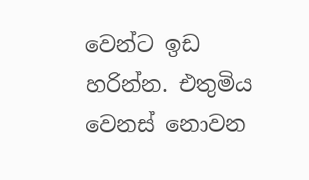වෙන්ට ඉඩ හරින්න. එතුමිය වෙනස් නොවන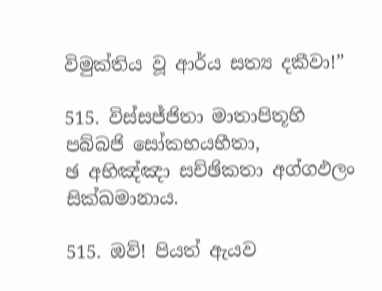විමුක්තිය වූ ආර්ය සත්‍ය දකීවා!”

515. විස්සජ්ජිතා මාතාපිතූහි පබ්බජි සෝකභයභීතා,
ඡ අභිඤ්ඤා සච්ඡිකතා අග්ගඵලං සික්ඛමානාය.

515. ඔව්! පියත් ඇයව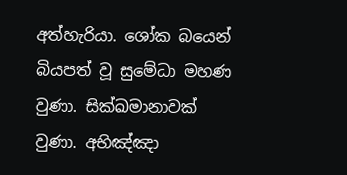අත්හැරියා. ශෝක බයෙන් බියපත් වූ සුමේධා මහණ වුණා. සික්ඛමානාවක් වුණා. අභිඤ්ඤා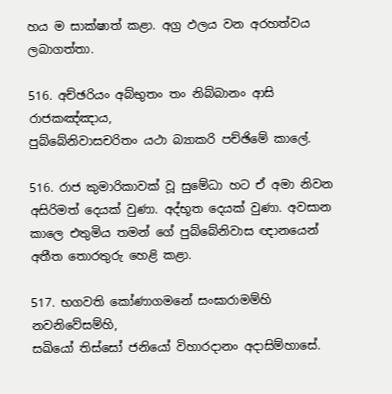හය ම සාක්ෂාත් කළා. අග්‍ර ඵලය වන අරහත්වය ලබාගත්තා.

516. අච්ඡරියං අබ්භුතං තං නිබ්බානං ආසි රාජකඤ්ඤාය,
පුබ්බේනිවාසචරිතං යථා බ්‍යාකරි පච්ඡිමේ කාලේ.

516. රාජ කුමාරිකාවක් වූ සුමේධා හට ඒ අමා නිවන අසිරිමත් දෙයක් වුණා. අද්භූත දෙයක් වුණා. අවසාන කාලෙ එතුමිය තමන් ගේ පුබ්බේනිවාස ඥානයෙන් අතීත තොරතුරු හෙළි කළා.

517. භගවති කෝණාගමනේ සංඝාරාමම්හි නවනිවේසම්හි,
සඛියෝ තිස්සෝ ජනියෝ විහාරදානං අදාසිම්හාසේ.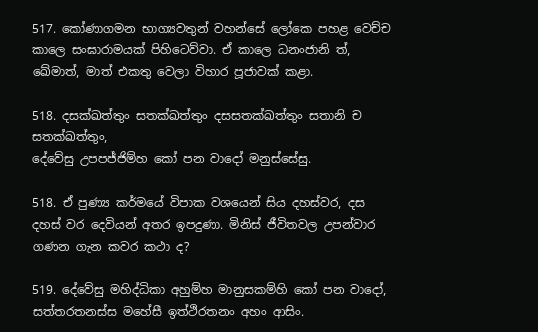517. කෝණාගමන භාග්‍යවතුන් වහන්සේ ලෝකෙ පහළ වෙච්ච කාලෙ සංඝාරාමයක් පිහිටෙව්වා. ඒ කාලෙ ධනංජානි ත්, ඛේමාත්, මාත් එකතු වෙලා විහාර පූජාවක් කළා.

518. දසක්ඛත්තුං සතක්ඛත්තුං දසසතක්ඛත්තුං සතානි ච සතක්ඛත්තුං,
දේවේසු උපපජ්ජිම්හ කෝ පන වාදෝ මනුස්සේසු.

518. ඒ පුණ්‍ය කර්මයේ විපාක වශයෙන් සිය දහස්වර, දස දහස් වර දෙවියන් අතර ඉපදුණා. මිනිස් ජීවිතවල උපන්වාර ගණන ගැන කවර කථා ද?

519. දේවේසු මහිද්ධිකා අහුම්හ මානුසකම්හි කෝ පන වාදෝ,
සත්තරතනස්ස මහේසී ඉත්ථිරතනං අහං ආසිං.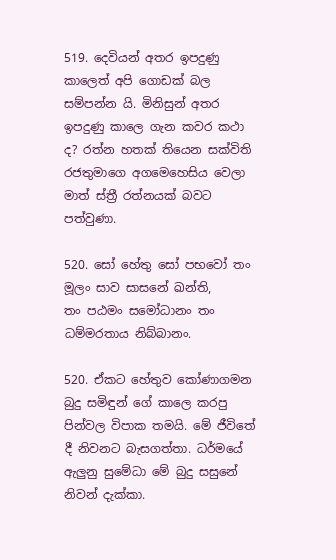519. දෙවියන් අතර ඉපදුණු කාලෙත් අපි ගොඩක් බල සම්පන්න යි. මිනිසුන් අතර ඉපදුණු කාලෙ ගැන කවර කථා ද? රත්න හතක් තියෙන සක්විති රජතුමාගෙ අගමෙහෙසිය වෙලා මාත් ස්ත්‍රී රත්නයක් බවට පත්වුණා.

520. සෝ හේතු සෝ පභවෝ තං මූලං සාව සාසනේ ඛන්ති,
තං පඨමං සමෝධානං තං ධම්මරතාය නිබ්බානං.

520. ඒකට හේතුව කෝණාගමන බුදු සමිඳුන් ගේ කාලෙ කරපු පින්වල විපාක තමයි. මේ ජීවිතේ දී නිවනට බැසගත්තා. ධර්මයේ ඇලුනු සුමේධා මේ බුදු සසුනේ නිවන් දැක්කා.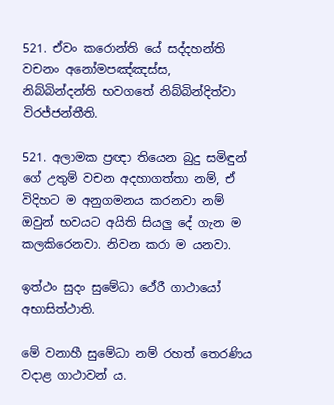521. ඒවං කරොන්ති යේ සද්දහන්ති වචනං අනෝමපඤ්ඤස්ස,
නිබ්බින්දන්ති භවගතේ නිබ්බින්දිත්වා විරජ්ජන්තීති.

521. අලාමක ප්‍රඥා තියෙන බුදු සමිඳුන් ගේ උතුම් වචන අදහාගත්තා නම්, ඒ විදිහට ම අනුගමනය කරනවා නම් ඔවුන් භවයට අයිති සියලු දේ ගැන ම කලකිරෙනවා. නිවන කරා ම යනවා.

ඉත්ථං සුදං සුමේධා ථේරී ගාථායෝ අභාසිත්ථාති.

මේ වනාහී සුමේධා නම් රහත් තෙරණිය වදාළ ගාථාවන් ය.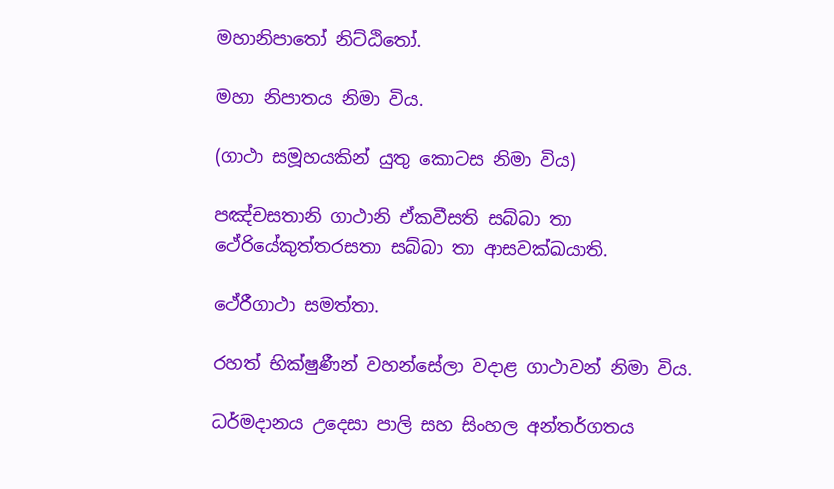මහානිපාතෝ නිට්ඨිතෝ.

මහා නිපාතය නිමා විය.

(ගාථා සමූහයකින් යුතු කොටස නිමා විය)

පඤ්චසතානි ගාථානි ඒකවීසති සබ්බා තා
ථේරියේකුත්තරසතා සබ්බා තා ආසවක්ඛයාති.

ථේරීගාථා සමත්තා.

රහත් භික්ෂුණීන් වහන්සේලා වදාළ ගාථාවන් නිමා විය.

ධර්මදානය උදෙසා පාලි සහ සිංහල අන්තර්ගතය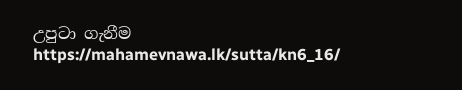උපුටා ගැනීම https://mahamevnawa.lk/sutta/kn6_16/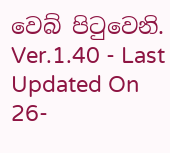වෙබ් පිටුවෙනි.
Ver.1.40 - Last Updated On 26-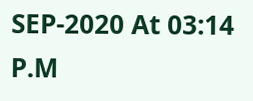SEP-2020 At 03:14 P.M